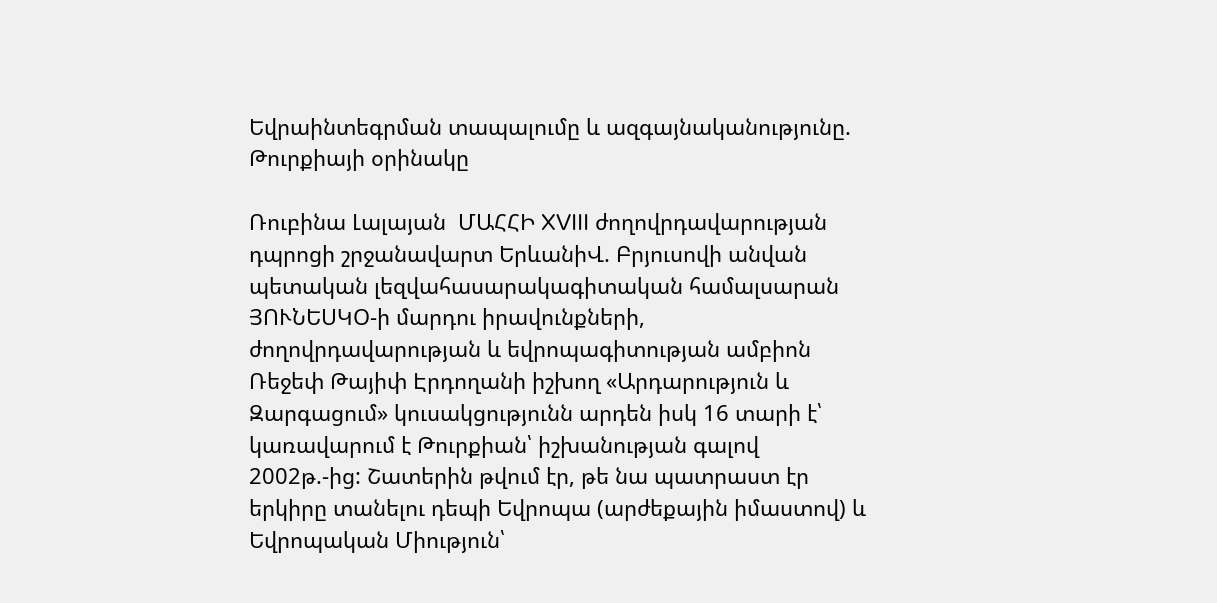Եվրաինտեգրման տապալումը և ազգայնականությունը. Թուրքիայի օրինակը

Ռուբինա Լալայան  ՄԱՀՀԻ XVIII ժողովրդավարության դպրոցի շրջանավարտ ԵրևանիՎ. Բրյուսովի անվան պետական լեզվահասարակագիտական համալսարան ՅՈՒՆԵՍԿՕ-ի մարդու իրավունքների,  ժողովրդավարության և եվրոպագիտության ամբիոն   Ռեջեփ Թայիփ Էրդողանի իշխող «Արդարություն և Զարգացում» կուսակցությունն արդեն իսկ 16 տարի է՝ կառավարում է Թուրքիան՝ իշխանության գալով 2002թ.-ից: Շատերին թվում էր, թե նա պատրաստ էր երկիրը տանելու դեպի Եվրոպա (արժեքային իմաստով) և Եվրոպական Միություն՝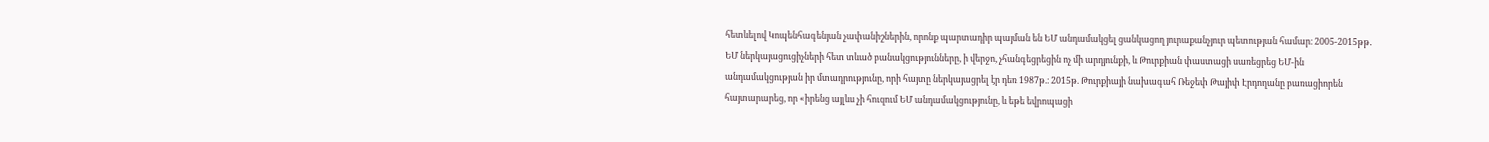հետևելով Կոպենհագենյան չափանիշներին, որոնք պարտադիր պայման են ԵՄ անդամակցել ցանկացող յուրաքանչյուր պետության համար։ 2005-2015թթ․ ԵՄ ներկայացուցիչների հետ տևած բանակցությունները, ի վերջո, չհանգեցրեցին ոչ մի արդյունքի, և Թուրքիան փաստացի սառեցրեց ԵՄ-ին անդամակցության իր մտադրությունը, որի հայտը ներկայացրել էր դեռ 1987թ.։ 2015թ. Թուրքիայի նախագահ Ռեջեփ Թայիփ Էրդողանը բառացիորեն հայտարարեց, որ «իրենց այլևս չի հուզում ԵՄ անդամակցությունը, և եթե եվրոպացի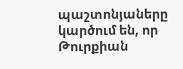պաշտոնյաները կարծում են, որ Թուրքիան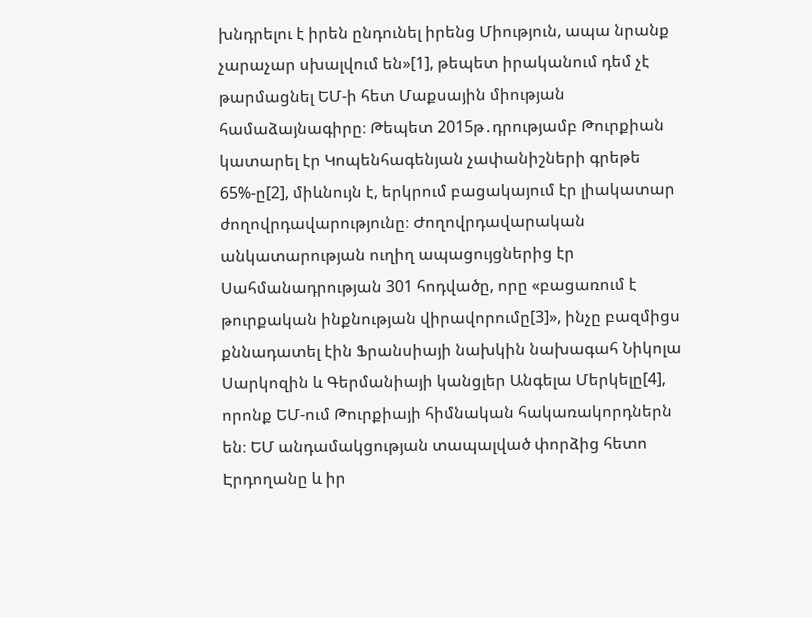խնդրելու է իրեն ընդունել իրենց Միություն, ապա նրանք չարաչար սխալվում են»[1], թեպետ իրականում դեմ չէ թարմացնել ԵՄ-ի հետ Մաքսային միության համաձայնագիրը։ Թեպետ 2015թ․դրությամբ Թուրքիան կատարել էր Կոպենհագենյան չափանիշների գրեթե 65%-ը[2], միևնույն է, երկրում բացակայում էր լիակատար ժողովրդավարությունը։ Ժողովրդավարական անկատարության ուղիղ ապացույցներից էր Սահմանադրության 301 հոդվածը, որը «բացառում է թուրքական ինքնության վիրավորումը[3]», ինչը բազմիցս քննադատել էին Ֆրանսիայի նախկին նախագահ Նիկոլա Սարկոզին և Գերմանիայի կանցլեր Անգելա Մերկելը[4], որոնք ԵՄ-ում Թուրքիայի հիմնական հակառակորդներն են։ ԵՄ անդամակցության տապալված փորձից հետո Էրդողանը և իր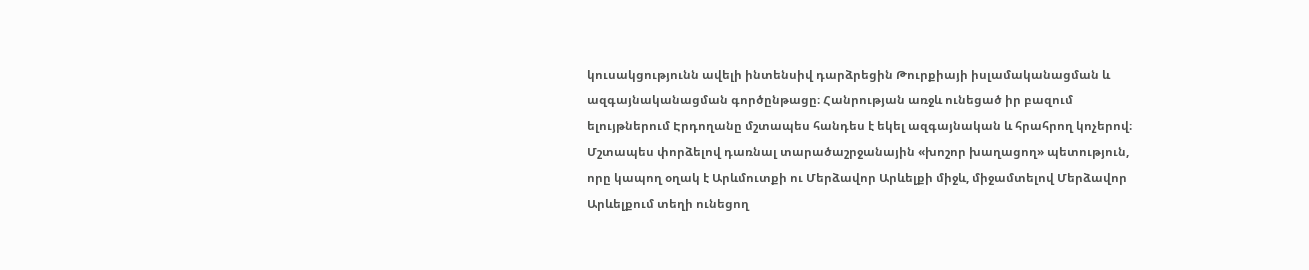կուսակցությունն ավելի ինտենսիվ դարձրեցին Թուրքիայի իսլամականացման և ազգայնականացման գործընթացը։ Հանրության առջև ունեցած իր բազում ելույթներում Էրդողանը մշտապես հանդես է եկել ազգայնական և հրահրող կոչերով։ Մշտապես փորձելով դառնալ տարածաշրջանային «խոշոր խաղացող» պետություն, որը կապող օղակ է Արևմուտքի ու Մերձավոր Արևելքի միջև, միջամտելով Մերձավոր Արևելքում տեղի ունեցող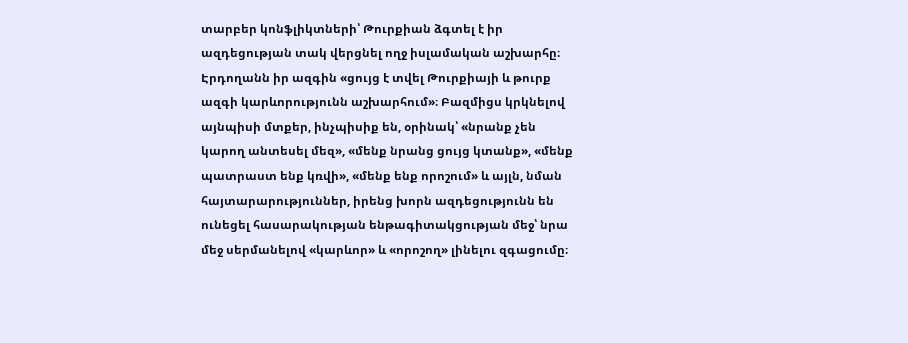տարբեր կոնֆլիկտների՝ Թուրքիան ձգտել է իր ազդեցության տակ վերցնել ողջ իսլամական աշխարհը։ Էրդողանն իր ազգին «ցույց է տվել Թուրքիայի և թուրք ազգի կարևորությունն աշխարհում»։ Բազմիցս կրկնելով այնպիսի մտքեր, ինչպիսիք են, օրինակ՝ «նրանք չեն կարող անտեսել մեզ», «մենք նրանց ցույց կտանք», «մենք պատրաստ ենք կռվի», «մենք ենք որոշում» և այլն, նման հայտարարություններ, իրենց խորն ազդեցությունն են ունեցել հասարակության ենթագիտակցության մեջ՝ նրա մեջ սերմանելով «կարևոր» և «որոշող» լինելու զգացումը։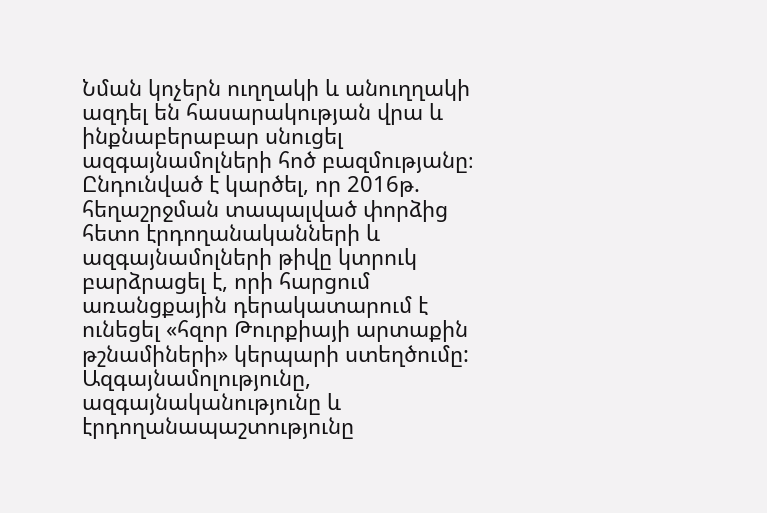Նման կոչերն ուղղակի և անուղղակի ազդել են հասարակության վրա և ինքնաբերաբար սնուցել ազգայնամոլների հոծ բազմությանը։ Ընդունված է կարծել, որ 2016թ. հեղաշրջման տապալված փորձից հետո էրդողանականների և ազգայնամոլների թիվը կտրուկ բարձրացել է, որի հարցում առանցքային դերակատարում է ունեցել «հզոր Թուրքիայի արտաքին թշնամիների» կերպարի ստեղծումը: Ազգայնամոլությունը, ազգայնականությունը և էրդողանապաշտությունը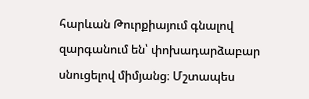հարևան Թուրքիայում գնալով զարգանում են՝ փոխադարձաբար սնուցելով միմյանց։ Մշտապես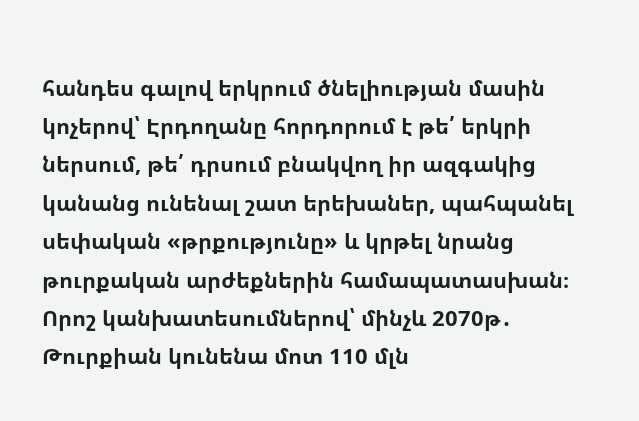հանդես գալով երկրում ծնելիության մասին կոչերով՝ Էրդողանը հորդորում է թե՛ երկրի ներսում, թե՛ դրսում բնակվող իր ազգակից կանանց ունենալ շատ երեխաներ, պահպանել սեփական «թրքությունը» և կրթել նրանց թուրքական արժեքներին համապատասխան։ Որոշ կանխատեսումներով՝ մինչև 2070թ․ Թուրքիան կունենա մոտ 110 մլն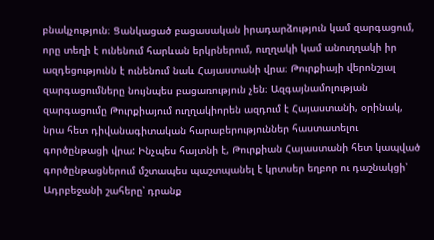բնակչություն։ Ցանկացած բացասական իրադարձություն կամ զարգացում, որը տեղի է ունենում հարևան երկրներում, ուղղակի կամ անուղղակի իր ազդեցությունն է ունենում նաև Հայաստանի վրա։ Թուրքիայի վերոնշյալ զարգացումները նույնպես բացառություն չեն։ Ազգայնամոլության զարգացումը Թուրքիայում ուղղակիորեն ազդում է Հայաստանի, օրինակ, նրա հետ դիվանագիտական հարաբերություններ հաստատելու գործընթացի վրա: Ինչպես հայտնի է, Թուրքիան Հայաստանի հետ կապված գործընթացներում մշտապես պաշտպանել է կրտսեր եղբոր ու դաշնակցի՝ Ադրբեջանի շահերը՝ դրանք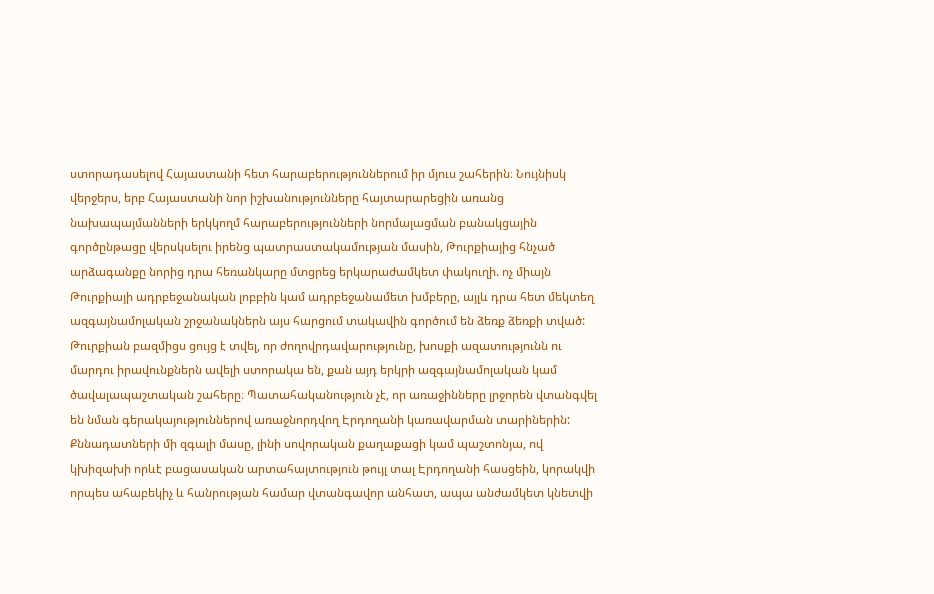ստորադասելով Հայաստանի հետ հարաբերություններում իր մյուս շահերին։ Նույնիսկ վերջերս, երբ Հայաստանի նոր իշխանությունները հայտարարեցին առանց նախապայմանների երկկողմ հարաբերությունների նորմալացման բանակցային գործընթացը վերսկսելու իրենց պատրաստակամության մասին, Թուրքիայից հնչած արձագանքը նորից դրա հեռանկարը մտցրեց երկարաժամկետ փակուղի. ոչ միայն Թուրքիայի ադրբեջանական լոբբին կամ ադրբեջանամետ խմբերը, այլև դրա հետ մեկտեղ ազգայնամոլական շրջանակներն այս հարցում տակավին գործում են ձեռք ձեռքի տված: Թուրքիան բազմիցս ցույց է տվել, որ ժողովրդավարությունը, խոսքի ազատությունն ու մարդու իրավունքներն ավելի ստորակա են, քան այդ երկրի ազգայնամոլական կամ ծավալապաշտական շահերը։ Պատահականություն չէ, որ առաջինները լրջորեն վտանգվել են նման գերակայություններով առաջնորդվող Էրդողանի կառավարման տարիներին: Քննադատների մի զգալի մասը, լինի սովորական քաղաքացի կամ պաշտոնյա, ով կխիզախի որևէ բացասական արտահայտություն թույլ տալ Էրդողանի հասցեին, կորակվի որպես ահաբեկիչ և հանրության համար վտանգավոր անհատ, ապա անժամկետ կնետվի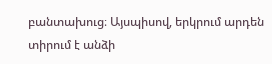բանտախուց։ Այսպիսով, երկրում արդեն տիրում է անձի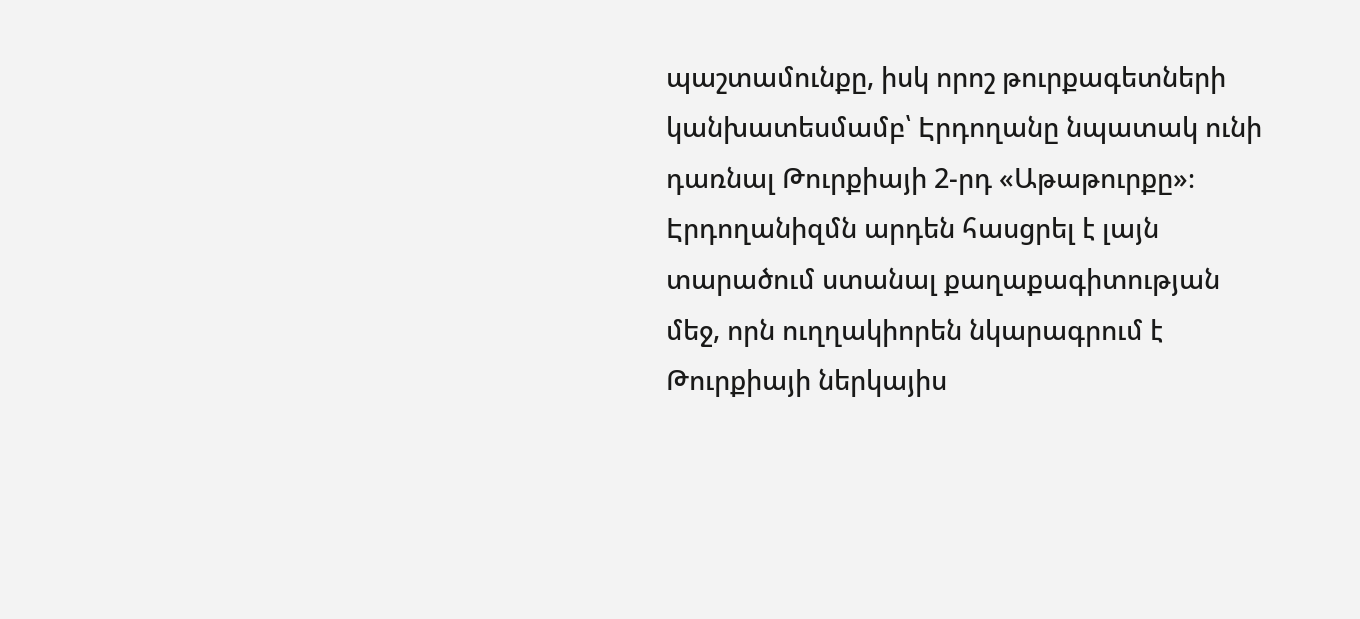պաշտամունքը, իսկ որոշ թուրքագետների կանխատեսմամբ՝ Էրդողանը նպատակ ունի դառնալ Թուրքիայի 2-րդ «Աթաթուրքը»։ Էրդողանիզմն արդեն հասցրել է լայն տարածում ստանալ քաղաքագիտության մեջ, որն ուղղակիորեն նկարագրում է Թուրքիայի ներկայիս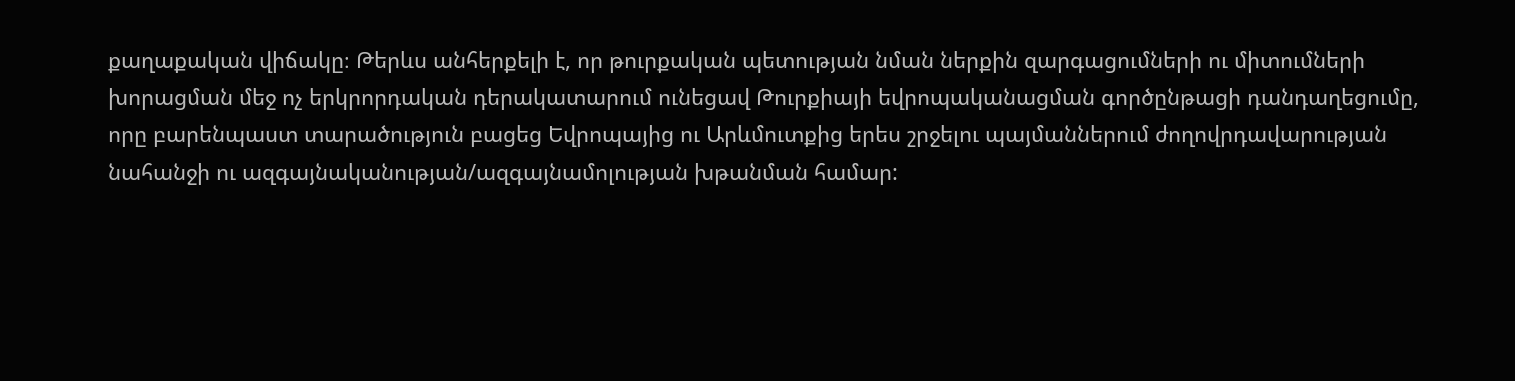քաղաքական վիճակը։ Թերևս անհերքելի է, որ թուրքական պետության նման ներքին զարգացումների ու միտումների խորացման մեջ ոչ երկրորդական դերակատարում ունեցավ Թուրքիայի եվրոպականացման գործընթացի դանդաղեցումը, որը բարենպաստ տարածություն բացեց Եվրոպայից ու Արևմուտքից երես շրջելու պայմաններում ժողովրդավարության նահանջի ու ազգայնականության/ազգայնամոլության խթանման համար: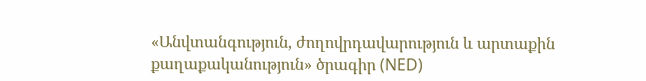«Անվտանգություն, ժողովրդավարություն և արտաքին քաղաքականություն» ծրագիր (NED)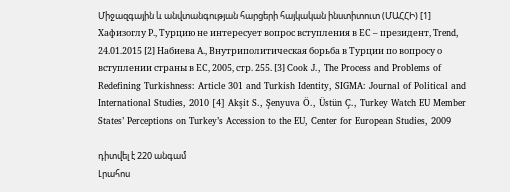Միջազգային և անվտանգության հարցերի հայկական ինստիտուտ (ՄԱՀՀԻ) [1] Хафизоглу Р., Турцию не интересует вопрос вступления в ЕС – президент, Trend, 24.01.2015 [2] Набиева А., Внутриполитическая борьба в Турции по вопросу о вступлении страны в ЕС, 2005, стр. 255. [3] Cook J., The Process and Problems of Redefining Turkishness: Article 301 and Turkish Identity, SIGMA: Journal of Political and International Studies, 2010 [4] Akşit S., Şenyuva Ö., Üstün Ç., Turkey Watch EU Member States’ Perceptions on Turkey’s Accession to the EU, Center for European Studies, 2009

դիտվել է 220 անգամ
Լրահոս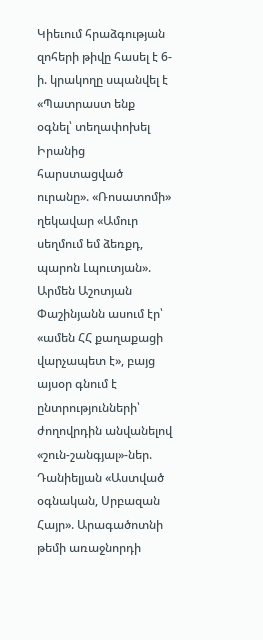Կիեւում հրաձգության զոհերի թիվը հասել է 6-ի. կրակողը սպանվել է «Պատրաստ ենք օգնել՝ տեղափոխել Իրանից հարստացված ուրանը». «Ռոսատոմի» ղեկավար «Ամուր սեղմում եմ ձեռքդ, պարոն Լպուտյան». Արմեն Աշոտյան Փաշինյանն ասում էր՝ «ամեն ՀՀ քաղաքացի վարչապետ է», բայց այսօր գնում է ընտրությունների՝ ժողովրդին անվանելով «շուն-շանգյալ»-ներ. Դանիելյան «Աստված օգնական, Սրբազան Հայր». Արագածոտնի թեմի առաջնորդի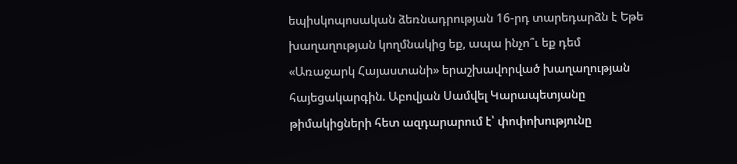եպիսկոպոսական ձեռնադրության 16-րդ տարեդարձն է Եթե խաղաղության կողմնակից եք, ապա ինչո՞ւ եք դեմ «Առաջարկ Հայաստանի» երաշխավորված խաղաղության հայեցակարգին. Աբովյան Սամվել Կարապետյանը թիմակիցների հետ ազդարարում է՝ փոփոխությունը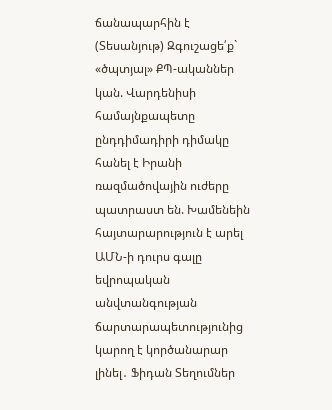ճանապարհին է (Տեսանյութ) Զգուշացե՛ք` «ծպտյալ» ՔՊ-ականներ կան. Վարդենիսի համայնքապետը ընդդիմադիրի դիմակը հանել է Իրանի ռազմածովային ուժերը պատրաստ են. Խամենեին հայտարարություն է արել ԱՄՆ-ի դուրս գալը եվրոպական անվտանգության ճարտարապետությունից կարող է կործանարար լինել․ Ֆիդան Տեղումներ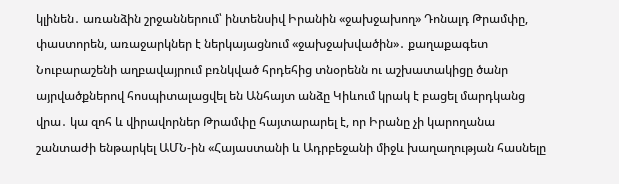կլինեն․ առանձին շրջաններում՝ ինտենսիվ Իրանին «ջախջախող» Դոնալդ Թրամփը, փաստորեն, առաջարկներ է ներկայացնում «ջախջախվածին»․ քաղաքագետ Նուբարաշենի աղբավայրում բռնկված հրդեհից տնօրենն ու աշխատակիցը ծանր այրվածքներով հոսպիտալացվել են Անհայտ անձը Կիևում կրակ է բացել մարդկանց վրա․ կա զոհ և վիրավորներ Թրամփը հայտարարել է, որ Իրանը չի կարողանա շանտաժի ենթարկել ԱՄՆ-ին «Հայաստանի և Ադրբեջանի միջև խաղաղության հասնելը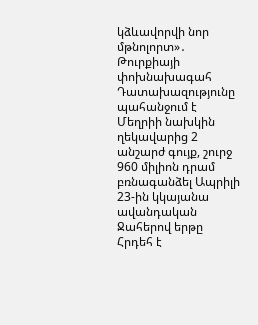կձևավորվի նոր մթնոլորտ»․ Թուրքիայի փոխնախագահ Դատախազությունը պահանջում է Մեղրիի նախկին ղեկավարից 2 անշարժ գույք, շուրջ 960 միլիոն դրամ բռնագանձել Ապրիլի 23-ին կկայանա ավանդական Ջահերով երթը Հրդեհ է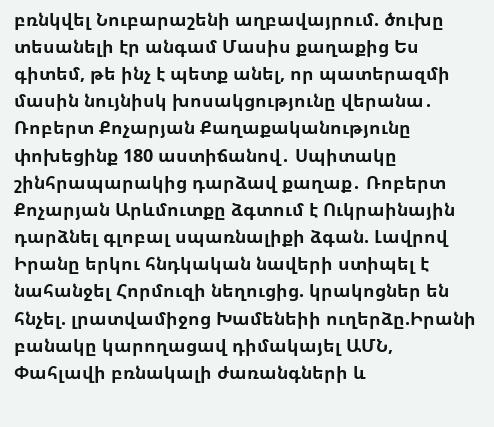բռնկվել Նուբարաշենի աղբավայրում. ծուխը տեսանելի էր անգամ Մասիս քաղաքից Ես գիտեմ, թե ինչ է պետք անել, որ պատերազմի մասին նույնիսկ խոսակցությունը վերանա․ Ռոբերտ Քոչարյան Քաղաքականությունը փոխեցինք 180 աստիճանով․ Սպիտակը շինհրապարակից դարձավ քաղաք․ Ռոբերտ Քոչարյան Արևմուտքը ձգտում է Ուկրաինային դարձնել գլոբալ սպառնալիքի ձգան. Լավրով Իրանը երկու հնդկական նավերի ստիպել է նահանջել Հորմուզի նեղուցից. կրակոցներ են հնչել. լրատվամիջոց Խամենեիի ուղերձը.Իրանի բանակը կարողացավ դիմակայել ԱՄՆ, Փահլավի բռնակալի ժառանգների և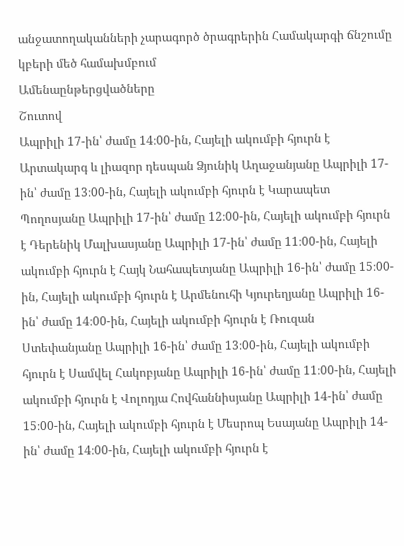անջատողականների չարագործ ծրագրերին Համակարգի ճնշումը կբերի մեծ համախմբում
Ամենաընթերցվածները
Շուտով
Ապրիլի 17-ին՝ ժամը 14։00-ին, Հայելի ակումբի հյուրն է Արտակարգ և լիազոր դեսպան Ձյունիկ Աղաջանյանը Ապրիլի 17-ին՝ ժամը 13։00-ին, Հայելի ակումբի հյուրն է Կարապետ Պողոսյանը Ապրիլի 17-ին՝ ժամը 12։00-ին, Հայելի ակումբի հյուրն է Դերենիկ Մալխասյանը Ապրիլի 17-ին՝ ժամը 11։00-ին, Հայելի ակումբի հյուրն է Հայկ Նահապետյանը Ապրիլի 16-ին՝ ժամը 15։00-ին, Հայելի ակումբի հյուրն է Արմենուհի Կյուրեղյանը Ապրիլի 16-ին՝ ժամը 14։00-ին, Հայելի ակումբի հյուրն է Ռուզան Ստեփանյանը Ապրիլի 16-ին՝ ժամը 13։00-ին, Հայելի ակումբի հյուրն է Սամվել Հակոբյանը Ապրիլի 16-ին՝ ժամը 11։00-ին, Հայելի ակումբի հյուրն է Վոլոդյա Հովհաննիսյանը Ապրիլի 14-ին՝ ժամը 15։00-ին, Հայելի ակումբի հյուրն է Մեսրոպ Եսայանը Ապրիլի 14-ին՝ ժամը 14։00-ին, Հայելի ակումբի հյուրն է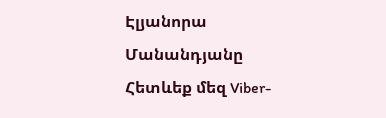Էլյանորա Մանանդյանը
Հետևեք մեզ Viber-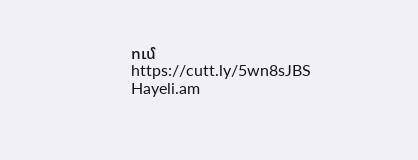ում https://cutt.ly/5wn8sJBS
Hayeli.am